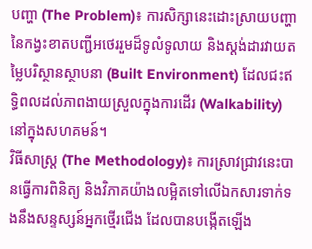បញ្ហា (The Problem)៖ ការសិក្សានេះដោះស្រាយបញ្ហានៃកង្វះខាតបញ្ជីអថេររួមដ៏ទូលំទូលាយ និងស្តង់ដារវាយតម្លៃបរិស្ថានស្ថាបនា (Built Environment) ដែលជះឥទ្ធិពលដល់ភាពងាយស្រួលក្នុងការដើរ (Walkability) នៅក្នុងសហគមន៍។
វិធីសាស្ត្រ (The Methodology)៖ ការស្រាវជ្រាវនេះបានធ្វើការពិនិត្យ និងវិភាគយ៉ាងលម្អិតទៅលើឯកសារទាក់ទងនឹងសន្ទស្សន៍អ្នកថ្មើរជើង ដែលបានបង្កើតឡើង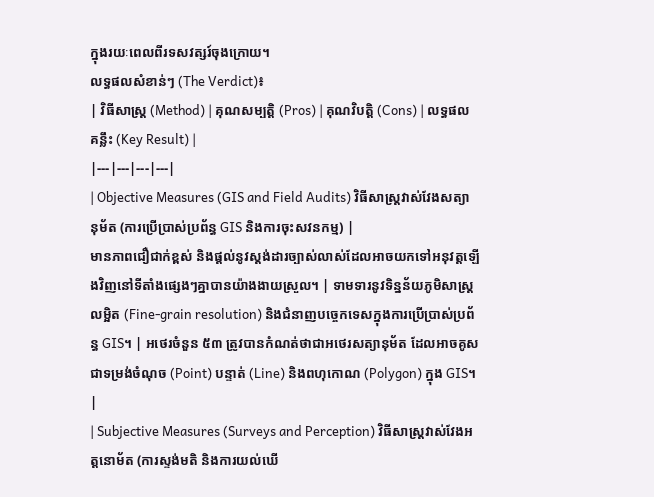ក្នុងរយៈពេលពីរទសវត្សរ៍ចុងក្រោយ។
លទ្ធផលសំខាន់ៗ (The Verdict)៖
| វិធីសាស្ត្រ (Method) | គុណសម្បត្តិ (Pros) | គុណវិបត្តិ (Cons) | លទ្ធផលគន្លឹះ (Key Result) |
|---|---|---|---|
| Objective Measures (GIS and Field Audits) វិធីសាស្ត្រវាស់វែងសត្យានុម័ត (ការប្រើប្រាស់ប្រព័ន្ធ GIS និងការចុះសវនកម្ម) |
មានភាពជឿជាក់ខ្ពស់ និងផ្តល់នូវស្តង់ដារច្បាស់លាស់ដែលអាចយកទៅអនុវត្តឡើងវិញនៅទីតាំងផ្សេងៗគ្នាបានយ៉ាងងាយស្រួល។ | ទាមទារនូវទិន្នន័យភូមិសាស្ត្រលម្អិត (Fine-grain resolution) និងជំនាញបច្ចេកទេសក្នុងការប្រើប្រាស់ប្រព័ន្ធ GIS។ | អថេរចំនួន ៥៣ ត្រូវបានកំណត់ថាជាអថេរសត្យានុម័ត ដែលអាចគូសជាទម្រង់ចំណុច (Point) បន្ទាត់ (Line) និងពហុកោណ (Polygon) ក្នុង GIS។ |
| Subjective Measures (Surveys and Perception) វិធីសាស្ត្រវាស់វែងអត្តនោម័ត (ការស្ទង់មតិ និងការយល់ឃើ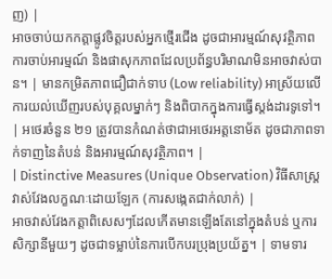ញ) |
អាចចាប់យកកត្តាផ្លូវចិត្តរបស់អ្នកថ្មើរជើង ដូចជាអារម្មណ៍សុវត្ថិភាព ការចាប់អារម្មណ៍ និងផាសុកភាពដែលប្រព័ន្ធបរិមាណមិនអាចវាស់បាន។ | មានកម្រិតភាពជឿជាក់ទាប (Low reliability) អាស្រ័យលើការយល់ឃើញរបស់បុគ្គលម្នាក់ៗ និងពិបាកក្នុងការធ្វើស្តង់ដារទូទៅ។ | អថេរចំនួន ២១ ត្រូវបានកំណត់ថាជាអថេរអត្តនោម័ត ដូចជាភាពទាក់ទាញនៃតំបន់ និងអារម្មណ៍សុវត្ថិភាព។ |
| Distinctive Measures (Unique Observation) វិធីសាស្ត្រវាស់វែងលក្ខណៈដោយឡែក (ការសង្កេតជាក់លាក់) |
អាចវាស់វែងកត្តាពិសេសៗដែលកើតមានឡើងតែនៅក្នុងតំបន់ ឬការសិក្សានីមួយៗ ដូចជាទម្លាប់នៃការបើកបរប្រុងប្រយ័ត្ន។ | ទាមទារ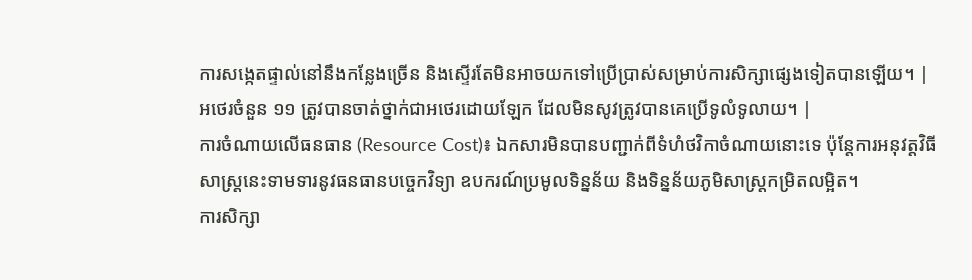ការសង្កេតផ្ទាល់នៅនឹងកន្លែងច្រើន និងស្ទើរតែមិនអាចយកទៅប្រើប្រាស់សម្រាប់ការសិក្សាផ្សេងទៀតបានឡើយ។ | អថេរចំនួន ១១ ត្រូវបានចាត់ថ្នាក់ជាអថេរដោយឡែក ដែលមិនសូវត្រូវបានគេប្រើទូលំទូលាយ។ |
ការចំណាយលើធនធាន (Resource Cost)៖ ឯកសារមិនបានបញ្ជាក់ពីទំហំថវិកាចំណាយនោះទេ ប៉ុន្តែការអនុវត្តវិធីសាស្ត្រនេះទាមទារនូវធនធានបច្ចេកវិទ្យា ឧបករណ៍ប្រមូលទិន្នន័យ និងទិន្នន័យភូមិសាស្ត្រកម្រិតលម្អិត។
ការសិក្សា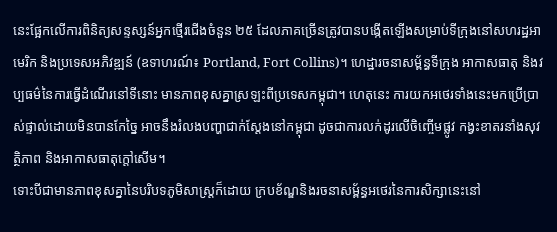នេះផ្អែកលើការពិនិត្យសន្ទស្សន៍អ្នកថ្មើរជើងចំនួន ២៥ ដែលភាគច្រើនត្រូវបានបង្កើតឡើងសម្រាប់ទីក្រុងនៅសហរដ្ឋអាមេរិក និងប្រទេសអភិវឌ្ឍន៍ (ឧទាហរណ៍៖ Portland, Fort Collins)។ ហេដ្ឋារចនាសម្ព័ន្ធទីក្រុង អាកាសធាតុ និងវប្បធម៌នៃការធ្វើដំណើរនៅទីនោះ មានភាពខុសគ្នាស្រឡះពីប្រទេសកម្ពុជា។ ហេតុនេះ ការយកអថេរទាំងនេះមកប្រើប្រាស់ផ្ទាល់ដោយមិនបានកែច្នៃ អាចនឹងរំលងបញ្ហាជាក់ស្តែងនៅកម្ពុជា ដូចជាការលក់ដូរលើចិញ្ចើមផ្លូវ កង្វះខាតរនាំងសុវត្ថិភាព និងអាកាសធាតុក្តៅសើម។
ទោះបីជាមានភាពខុសគ្នានៃបរិបទភូមិសាស្ត្រក៏ដោយ ក្របខ័ណ្ឌនិងរចនាសម្ព័ន្ធអថេរនៃការសិក្សានេះនៅ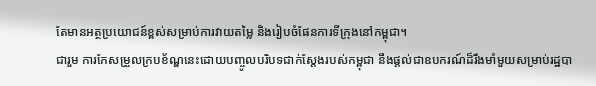តែមានអត្ថប្រយោជន៍ខ្ពស់សម្រាប់ការវាយតម្លៃ និងរៀបចំផែនការទីក្រុងនៅកម្ពុជា។
ជារួម ការកែសម្រួលក្របខ័ណ្ឌនេះដោយបញ្ចូលបរិបទជាក់ស្តែងរបស់កម្ពុជា នឹងផ្តល់ជាឧបករណ៍ដ៏រឹងមាំមួយសម្រាប់រដ្ឋបា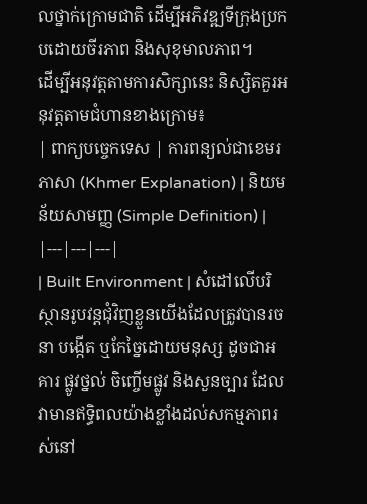លថ្នាក់ក្រោមជាតិ ដើម្បីអភិវឌ្ឍទីក្រុងប្រកបដោយចីរភាព និងសុខុមាលភាព។
ដើម្បីអនុវត្តតាមការសិក្សានេះ និស្សិតគួរអនុវត្តតាមជំហានខាងក្រោម៖
| ពាក្យបច្ចេកទេស | ការពន្យល់ជាខេមរភាសា (Khmer Explanation) | និយមន័យសាមញ្ញ (Simple Definition) |
|---|---|---|
| Built Environment | សំដៅលើបរិស្ថានរូបវន្តជុំវិញខ្លួនយើងដែលត្រូវបានរចនា បង្កើត ឬកែច្នៃដោយមនុស្ស ដូចជាអគារ ផ្លូវថ្នល់ ចិញ្ចើមផ្លូវ និងសួនច្បារ ដែលវាមានឥទ្ធិពលយ៉ាងខ្លាំងដល់សកម្មភាពរស់នៅ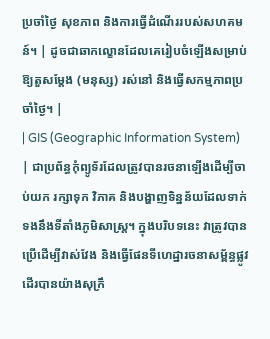ប្រចាំថ្ងៃ សុខភាព និងការធ្វើដំណើររបស់សហគមន៍។ | ដូចជាឆាកល្ខោនដែលគេរៀបចំឡើងសម្រាប់ឱ្យតួសម្តែង (មនុស្ស) រស់នៅ និងធ្វើសកម្មភាពប្រចាំថ្ងៃ។ |
| GIS (Geographic Information System) | ជាប្រព័ន្ធកុំព្យូទ័រដែលត្រូវបានរចនាឡើងដើម្បីចាប់យក រក្សាទុក វិភាគ និងបង្ហាញទិន្នន័យដែលទាក់ទងនឹងទីតាំងភូមិសាស្ត្រ។ ក្នុងបរិបទនេះ វាត្រូវបានប្រើដើម្បីវាស់វែង និងធ្វើផែនទីហេដ្ឋារចនាសម្ព័ន្ធផ្លូវដើរបានយ៉ាងសុក្រឹ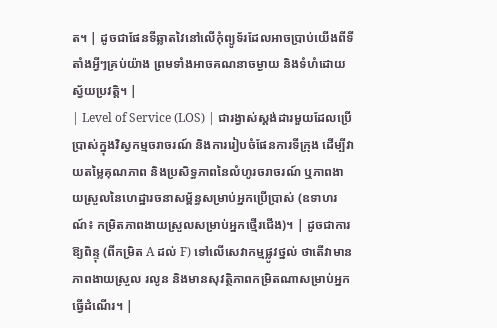ត។ | ដូចជាផែនទីឆ្លាតវៃនៅលើកុំព្យូទ័រដែលអាចប្រាប់យើងពីទីតាំងអ្វីៗគ្រប់យ៉ាង ព្រមទាំងអាចគណនាចម្ងាយ និងទំហំដោយស្វ័យប្រវត្តិ។ |
| Level of Service (LOS) | ជារង្វាស់ស្តង់ដារមួយដែលប្រើប្រាស់ក្នុងវិស្វកម្មចរាចរណ៍ និងការរៀបចំផែនការទីក្រុង ដើម្បីវាយតម្លៃគុណភាព និងប្រសិទ្ធភាពនៃលំហូរចរាចរណ៍ ឬភាពងាយស្រួលនៃហេដ្ឋារចនាសម្ព័ន្ធសម្រាប់អ្នកប្រើប្រាស់ (ឧទាហរណ៍៖ កម្រិតភាពងាយស្រួលសម្រាប់អ្នកថ្មើរជើង)។ | ដូចជាការឱ្យពិន្ទុ (ពីកម្រិត A ដល់ F) ទៅលើសេវាកម្មផ្លូវថ្នល់ ថាតើវាមានភាពងាយស្រួល រលូន និងមានសុវត្ថិភាពកម្រិតណាសម្រាប់អ្នកធ្វើដំណើរ។ |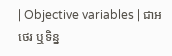| Objective variables | ជាអថេរ ឬទិន្ន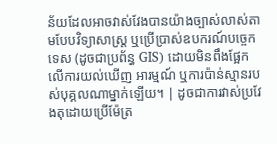ន័យដែលអាចវាស់វែងបានយ៉ាងច្បាស់លាស់តាមបែបវិទ្យាសាស្ត្រ ឬប្រើប្រាស់ឧបករណ៍បច្ចេកទេស (ដូចជាប្រព័ន្ធ GIS) ដោយមិនពឹងផ្អែកលើការយល់ឃើញ អារម្មណ៍ ឬការប៉ាន់ស្មានរបស់បុគ្គលណាម្នាក់ឡើយ។ | ដូចជាការវាស់ប្រវែងតុដោយប្រើម៉ែត្រ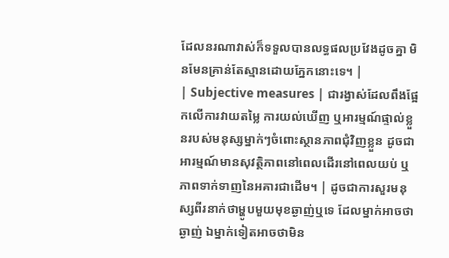ដែលនរណាវាស់ក៏ទទួលបានលទ្ធផលប្រវែងដូចគ្នា មិនមែនគ្រាន់តែស្មានដោយភ្នែកនោះទេ។ |
| Subjective measures | ជារង្វាស់ដែលពឹងផ្អែកលើការវាយតម្លៃ ការយល់ឃើញ ឬអារម្មណ៍ផ្ទាល់ខ្លួនរបស់មនុស្សម្នាក់ៗចំពោះស្ថានភាពជុំវិញខ្លួន ដូចជាអារម្មណ៍មានសុវត្ថិភាពនៅពេលដើរនៅពេលយប់ ឬភាពទាក់ទាញនៃអគារជាដើម។ | ដូចជាការសួរមនុស្សពីរនាក់ថាម្ហូបមួយមុខឆ្ងាញ់ឬទេ ដែលម្នាក់អាចថាឆ្ងាញ់ ឯម្នាក់ទៀតអាចថាមិន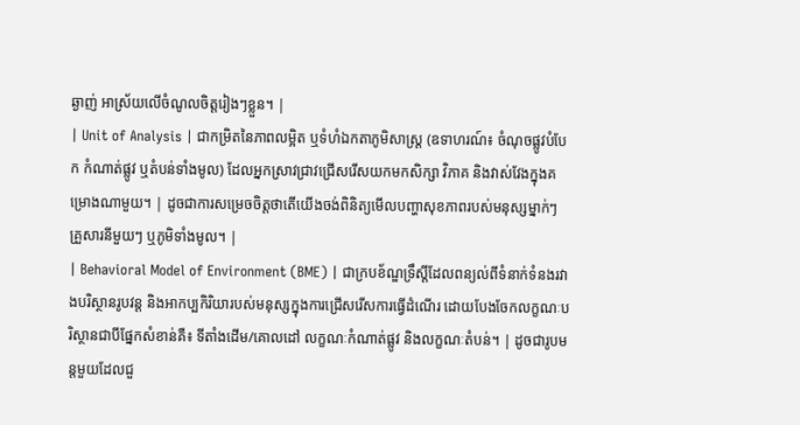ឆ្ងាញ់ អាស្រ័យលើចំណូលចិត្តរៀងៗខ្លួន។ |
| Unit of Analysis | ជាកម្រិតនៃភាពលម្អិត ឬទំហំឯកតាភូមិសាស្ត្រ (ឧទាហរណ៍៖ ចំណុចផ្លូវបំបែក កំណាត់ផ្លូវ ឬតំបន់ទាំងមូល) ដែលអ្នកស្រាវជ្រាវជ្រើសរើសយកមកសិក្សា វិភាគ និងវាស់វែងក្នុងគម្រោងណាមួយ។ | ដូចជាការសម្រេចចិត្តថាតើយើងចង់ពិនិត្យមើលបញ្ហាសុខភាពរបស់មនុស្សម្នាក់ៗ គ្រួសារនីមួយៗ ឬភូមិទាំងមូល។ |
| Behavioral Model of Environment (BME) | ជាក្របខ័ណ្ឌទ្រឹស្តីដែលពន្យល់ពីទំនាក់ទំនងរវាងបរិស្ថានរូបវន្ត និងអាកប្បកិរិយារបស់មនុស្សក្នុងការជ្រើសរើសការធ្វើដំណើរ ដោយបែងចែកលក្ខណៈបរិស្ថានជាបីផ្នែកសំខាន់គឺ៖ ទីតាំងដើម/គោលដៅ លក្ខណៈកំណាត់ផ្លូវ និងលក្ខណៈតំបន់។ | ដូចជារូបមន្តមួយដែលជួ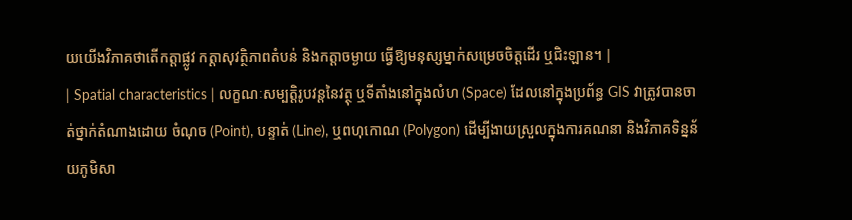យយើងវិភាគថាតើកត្តាផ្លូវ កត្តាសុវត្ថិភាពតំបន់ និងកត្តាចម្ងាយ ធ្វើឱ្យមនុស្សម្នាក់សម្រេចចិត្តដើរ ឬជិះឡាន។ |
| Spatial characteristics | លក្ខណៈសម្បត្តិរូបវន្តនៃវត្ថុ ឬទីតាំងនៅក្នុងលំហ (Space) ដែលនៅក្នុងប្រព័ន្ធ GIS វាត្រូវបានចាត់ថ្នាក់តំណាងដោយ ចំណុច (Point), បន្ទាត់ (Line), ឬពហុកោណ (Polygon) ដើម្បីងាយស្រួលក្នុងការគណនា និងវិភាគទិន្នន័យភូមិសា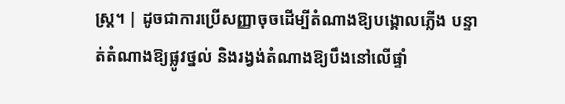ស្ត្រ។ | ដូចជាការប្រើសញ្ញាចុចដើម្បីតំណាងឱ្យបង្គោលភ្លើង បន្ទាត់តំណាងឱ្យផ្លូវថ្នល់ និងរង្វង់តំណាងឱ្យបឹងនៅលើផ្ទាំ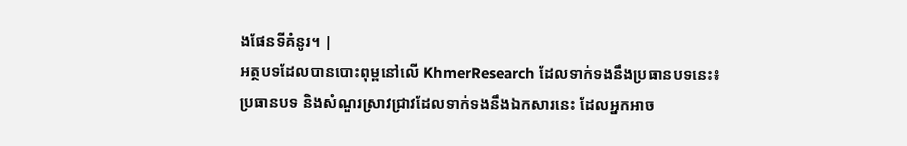ងផែនទីគំនូរ។ |
អត្ថបទដែលបានបោះពុម្ពនៅលើ KhmerResearch ដែលទាក់ទងនឹងប្រធានបទនេះ៖
ប្រធានបទ និងសំណួរស្រាវជ្រាវដែលទាក់ទងនឹងឯកសារនេះ ដែលអ្នកអាច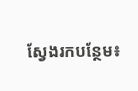ស្វែងរកបន្ថែម៖